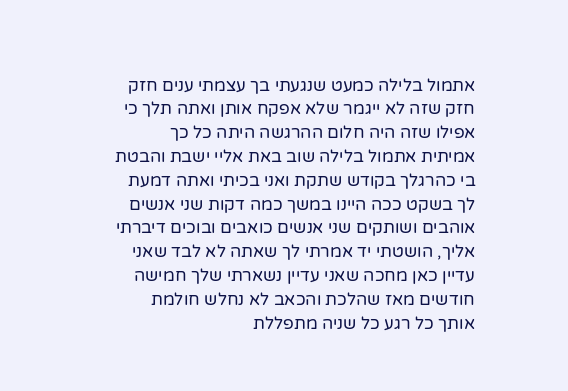אתמול בלילה כמעט שנגעתי בך עצמתי ענים חזק חזק שזה לא ייגמר שלא אפקח אותן ואתה תלך כי אפילו שזה היה חלום ההרגשה היתה כל כך אמיתית אתמול בלילה שוב באת אליי ישבת והבטת בי כהרגלך בקודש שתקת ואני בכיתי ואתה דמעת לך בשקט ככה היינו במשך כמה דקות שני אנשים אוהבים ושותקים שני אנשים כואבים ובוכים דיברתי אליך, הושטתי יד אמרתי לך שאתה לא לבד שאני עדיין כאן מחכה שאני עדיין נשארתי שלך חמישה חודשים מאז שהלכת והכאב לא נחלש חולמת אותך כל רגע כל שניה מתפללת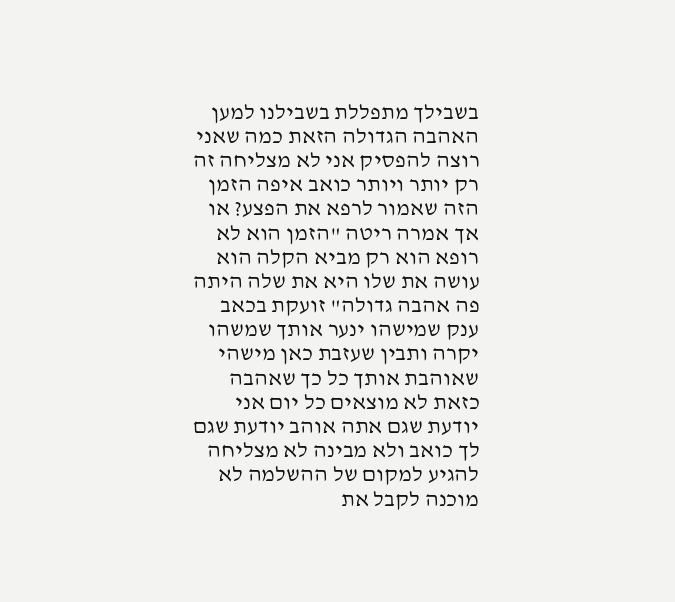בשבילך מתפללת בשבילנו למען האהבה הגדולה הזאת כמה שאני רוצה להפסיק אני לא מצליחה זה רק יותר ויותר כואב איפה הזמן הזה שאמור לרפא את הפצע? או אך אמרה ריטה "הזמן הוא לא רופא הוא רק מביא הקלה הוא עושה את שלו היא את שלה היתה פה אהבה גדולה" זועקת בכאב ענק שמישהו ינער אותך שמשהו יקרה ותבין שעזבת כאן מישהי שאוהבת אותך כל כך שאהבה כזאת לא מוצאים כל יום אני יודעת שגם אתה אוהב יודעת שגם לך כואב ולא מבינה לא מצליחה להגיע למקום של ההשלמה לא מוכנה לקבל את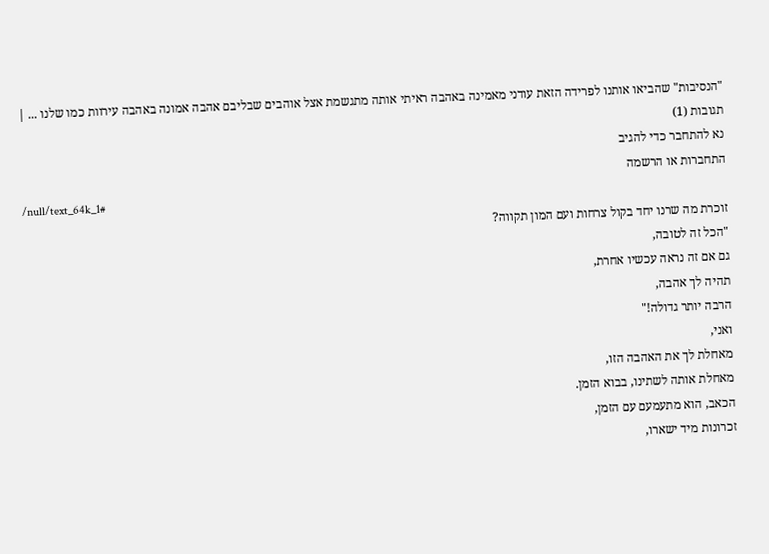"הנסיבות" שהביאו אותנו לפרידה הזאת עודני מאמינה באהבה ראיתי אותה מתגשמת אצל אוהבים שבליבם אהבה אמונה באהבה עירוות כמו שלנו ... |
תגובות (1)
נא להתחבר כדי להגיב
התחברות או הרשמה
/null/text_64k_1#
זוכרת מה שרנו יחד בקול צרחות ועם המון תקווה?
"הכל זה לטובה,
גם אם זה נראה עכשיו אחרת,
תהיה לך אהבה,
הרבה יותר גדולה!"
ואני,
מאחלת לך את האהבה הזו,
מאחלת אותה לשתינו, בבוא הזמן.
הכאב, הוא מתעמעם עם הזמן,
זכרונות מיד ישארו,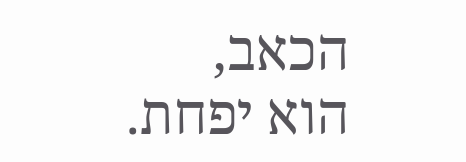הכאב,
הוא יפחת.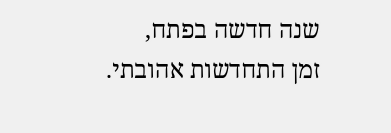שנה חדשה בפתח,
זמן התחדשות אהובתי.